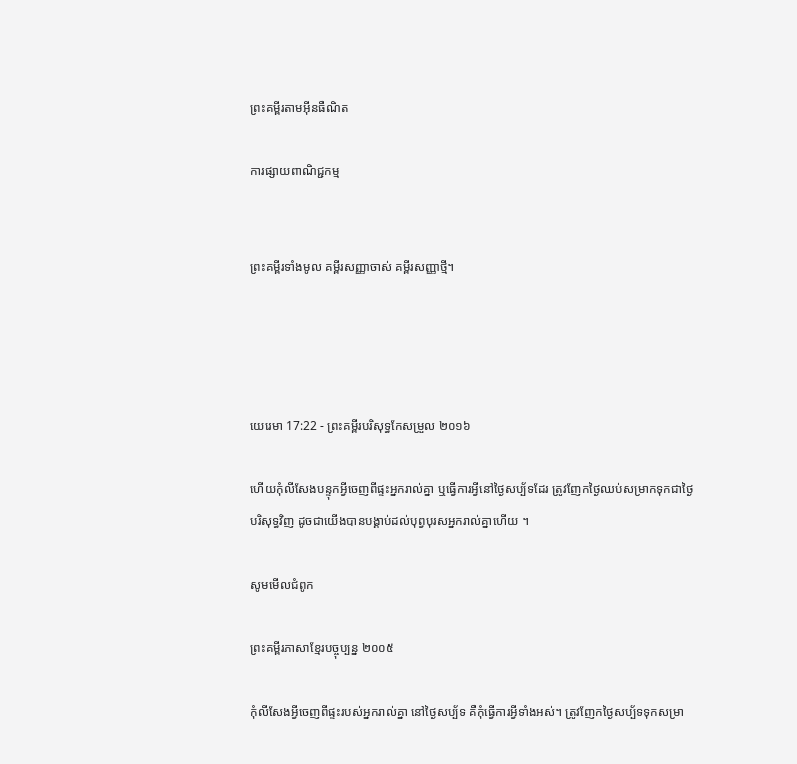ព្រះគម្ពីរតាមអ៊ីនធឺណិត

ការផ្សាយពាណិជ្ជកម្ម


ព្រះគម្ពីរទាំងមូល គម្ពីរសញ្ញាចាស់ គម្ពីរសញ្ញាថ្មី។




យេរេមា 17:22 - ព្រះគម្ពីរបរិសុទ្ធកែសម្រួល ២០១៦

ហើយកុំលីសែងបន្ទុកអ្វីចេញពីផ្ទះអ្នករាល់គ្នា ឬធ្វើការអ្វីនៅថ្ងៃសប្ប័ទដែរ ត្រូវញែកថ្ងៃឈប់សម្រាកទុកជាថ្ងៃបរិសុទ្ធវិញ ដូចជាយើងបានបង្គាប់ដល់បុព្វ‌បុរសអ្នករាល់គ្នាហើយ ។

សូមមើលជំពូក

ព្រះគម្ពីរភាសាខ្មែរបច្ចុប្បន្ន ២០០៥

កុំលីសែងអ្វីចេញពីផ្ទះរបស់អ្នករាល់គ្នា នៅថ្ងៃសប្ប័ទ គឺកុំធ្វើការអ្វីទាំងអស់។ ត្រូវញែកថ្ងៃសប្ប័ទទុកសម្រា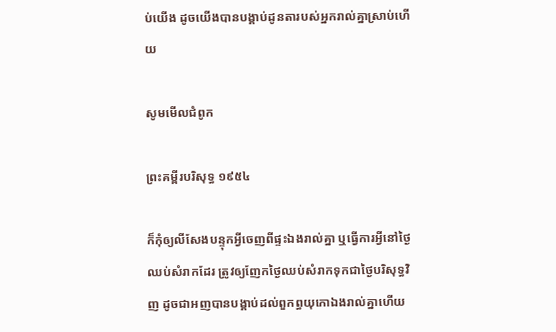ប់យើង ដូចយើងបានបង្គាប់ដូនតារបស់អ្នករាល់គ្នាស្រាប់ហើយ

សូមមើលជំពូក

ព្រះគម្ពីរបរិសុទ្ធ ១៩៥៤

ក៏កុំឲ្យលី‌សែងបន្ទុកអ្វីចេញពីផ្ទះឯងរាល់គ្នា ឬធ្វើការអ្វីនៅថ្ងៃឈប់សំរាកដែរ ត្រូវឲ្យញែកថ្ងៃឈប់សំរាកទុកជាថ្ងៃបរិសុទ្ធវិញ ដូចជាអញបានបង្គាប់ដល់ពួកព្ធយុ‌កោឯងរាល់គ្នាហើយ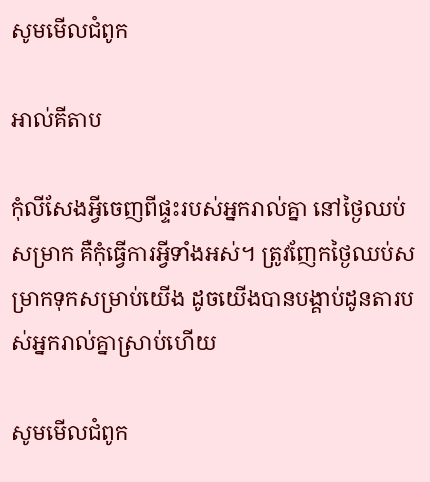សូមមើលជំពូក

អាល់គីតាប

កុំលីសែងអ្វីចេញពីផ្ទះរបស់អ្នករាល់គ្នា នៅថ្ងៃឈប់សម្រាក គឺកុំធ្វើការអ្វីទាំងអស់។ ត្រូវញែកថ្ងៃឈប់សម្រាកទុកសម្រាប់យើង ដូចយើងបានបង្គាប់ដូនតារបស់អ្នករាល់គ្នាស្រាប់ហើយ

សូមមើលជំពូក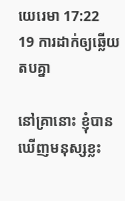យេរេមា 17:22
19 ការដាក់ឲ្យឆ្លើយតបគ្នា

នៅគ្រានោះ ខ្ញុំបានឃើញមនុស្សខ្លះ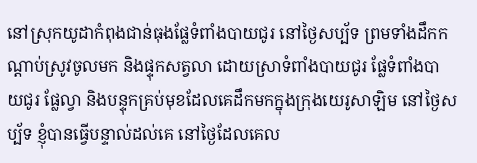នៅស្រុកយូដាកំពុងជាន់ធុងផ្លែទំពាំង‌បាយ‌ជូរ នៅថ្ងៃសប្ប័ទ ព្រមទាំងដឹកកណ្ដាប់ស្រូវចូលមក និងផ្ទុកសត្វលា ដោយស្រាទំពាំង‌បាយ‌ជូរ ផ្លែទំពាំង‌បាយ‌ជូរ ផ្លែល្វា និងបន្ទុកគ្រប់មុខដែលគេដឹកមកក្នុងក្រុងយេរូ‌សាឡិម នៅថ្ងៃសប្ប័ទ ខ្ញុំបានធ្វើបន្ទាល់ដល់គេ នៅថ្ងៃដែលគេល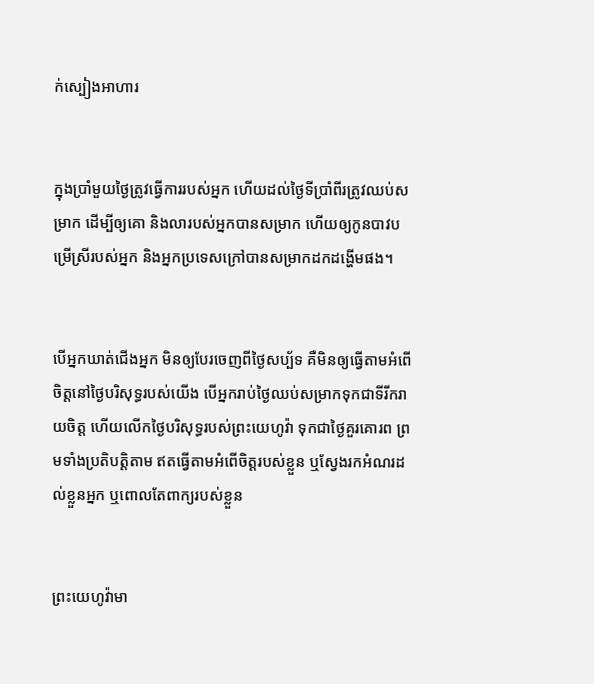ក់ស្បៀងអាហារ


ក្នុងប្រាំមួយថ្ងៃត្រូវធ្វើការរបស់អ្នក ហើយដល់ថ្ងៃទីប្រាំពីរត្រូវឈប់សម្រាក ដើម្បីឲ្យគោ និងលារបស់អ្នកបានសម្រាក ហើយឲ្យកូនបាវបម្រើស្រីរបស់អ្នក និងអ្នកប្រទេសក្រៅបានសម្រាកដកដង្ហើមផង។


បើអ្នកឃាត់ជើងអ្នក មិនឲ្យបែរចេញពីថ្ងៃសប្ប័ទ គឺមិនឲ្យធ្វើតាមអំពើចិត្តនៅថ្ងៃបរិសុទ្ធរបស់យើង បើអ្នករាប់ថ្ងៃឈប់សម្រាកទុកជាទីរីក‌រាយចិត្ត ហើយលើកថ្ងៃបរិសុទ្ធរបស់ព្រះ‌យេហូវ៉ា ទុកជាថ្ងៃគួរគោរព ព្រមទាំងប្រតិ‌បត្តិតាម ឥតធ្វើតាមអំពើចិត្តរបស់ខ្លួន ឬស្វែងរកអំណរដល់ខ្លួនអ្នក ឬពោលតែពាក្យរបស់ខ្លួន


ព្រះ‌យេហូវ៉ាមា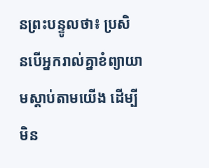នព្រះ‌បន្ទូលថា៖ ប្រសិន‌បើអ្នករាល់គ្នាខំព្យាយាមស្តាប់តាមយើង ដើម្បីមិន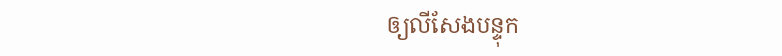ឲ្យលីសែងបន្ទុក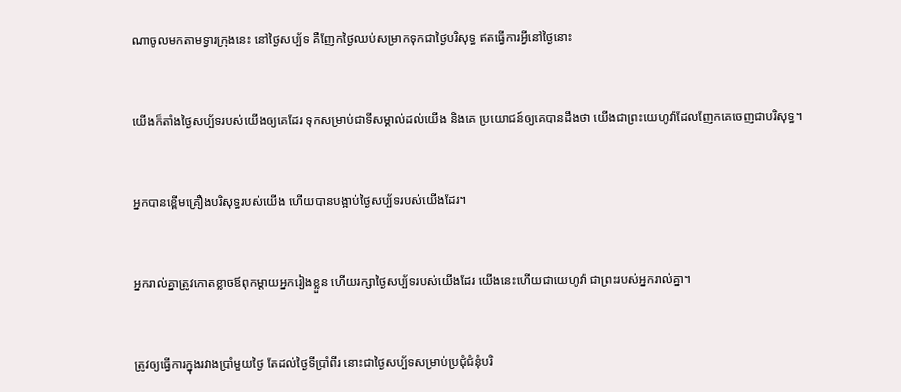ណាចូលមកតាមទ្វារក្រុងនេះ នៅថ្ងៃសប្ប័ទ គឺញែកថ្ងៃឈប់សម្រាកទុកជាថ្ងៃបរិសុទ្ធ ឥតធ្វើការអ្វីនៅថ្ងៃនោះ


យើងក៏តាំងថ្ងៃសប្ប័ទរបស់យើងឲ្យគេដែរ ទុកសម្រាប់ជាទីសម្គាល់ដល់យើង និងគេ ប្រយោជន៍ឲ្យគេបានដឹងថា យើងជាព្រះ‌យេហូវ៉ាដែលញែកគេចេញជាបរិសុទ្ធ។


អ្នកបានខ្ពើមគ្រឿងបរិសុទ្ធរបស់យើង ហើយបានបង្អាប់ថ្ងៃសប្ប័ទរបស់យើងដែរ។


អ្នករាល់គ្នាត្រូវកោតខ្លាចឪពុកម្តាយអ្នករៀងខ្លួន ហើយរក្សាថ្ងៃសប្ប័ទរបស់យើងដែរ យើងនេះហើយជាយេហូវ៉ា ជាព្រះរបស់អ្នករាល់គ្នា។


ត្រូវឲ្យធ្វើការក្នុងរវាងប្រាំមួយថ្ងៃ តែដល់ថ្ងៃទីប្រាំពីរ នោះជាថ្ងៃសប្ប័ទសម្រាប់ប្រជុំជំនុំបរិ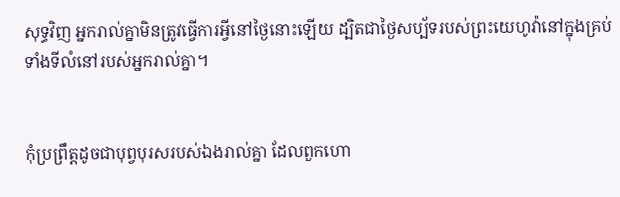សុទ្ធវិញ អ្នករាល់គ្នាមិនត្រូវធ្វើការអ្វីនៅថ្ងៃនោះឡើយ ដ្បិតជាថ្ងៃសប្ប័ទរបស់ព្រះ‌យេហូវ៉ានៅក្នុងគ្រប់ទាំងទីលំនៅរបស់អ្នករាល់គ្នា។


កុំប្រព្រឹត្តដូចជាបុព្វ‌បុរសរបស់ឯងរាល់គ្នា ដែលពួកហោ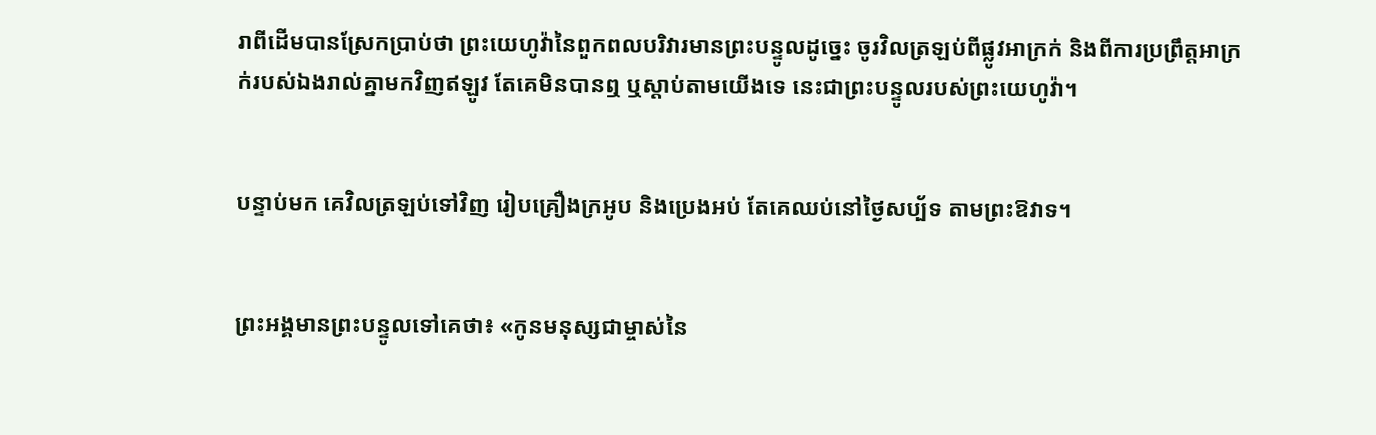រាពីដើមបានស្រែកប្រាប់ថា ព្រះ‌យេហូវ៉ានៃពួកពល‌បរិវារមានព្រះ‌បន្ទូលដូច្នេះ ចូរវិលត្រឡប់ពីផ្លូវអាក្រក់ និងពីការប្រព្រឹត្ដអាក្រក់របស់ឯងរាល់គ្នាមកវិញឥឡូវ តែគេមិនបានឮ ឬស្តាប់តាមយើងទេ នេះជាព្រះ‌បន្ទូលរបស់ព្រះ‌យេហូវ៉ា។


បន្ទាប់មក គេវិលត្រឡប់ទៅវិញ រៀបគ្រឿងក្រអូប និងប្រេងអប់ តែគេឈប់នៅថ្ងៃសប្ប័ទ តាមព្រះឱវាទ។


ព្រះ‌អង្គមានព្រះ‌បន្ទូលទៅគេថា៖ «កូនមនុស្សជាម្ចាស់នៃ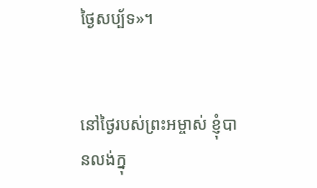ថ្ងៃសប្ប័ទ»។


នៅថ្ងៃរបស់ព្រះ‌អម្ចាស់ ខ្ញុំបានលង់ក្នុ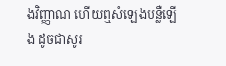ងវិញ្ញាណ ហើយឮសំឡេងបន្លឺឡើង ដូចជាសូរ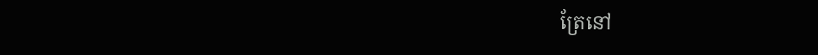ត្រែនៅ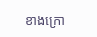ខាងក្រោ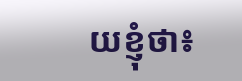យខ្ញុំថា៖